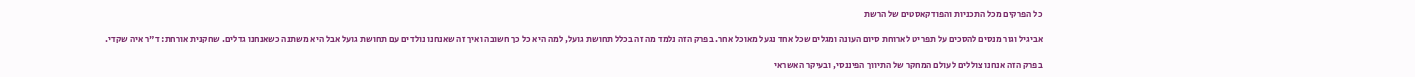כל הפרקים מכל התכניות והפודקאסטים של הרשת

אביגיל וגור מנסים להסכים על תפריט לארוחת סיום העונה ומגלים שכל אחד נגעל מאוכל אחר. בפרק הזה נלמד מה זה בכלל תחושת גועל, למה היא כל כך חשובה ואיך זה שאנחנו נולדים עם תחושת גועל אבל היא משתנה כשאנחנו גדלים. שחקנית אורחת: ד"ר איה שקדי.

בפרק הזה אנחנו צוללים לעולם המחקר של התיווך הפיננסי, ובעיקר האשראי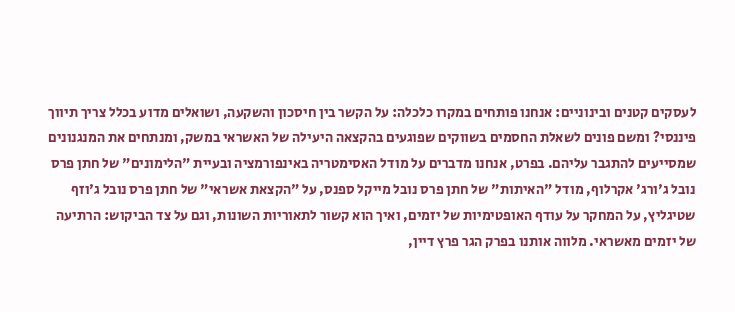לעסקים קטנים ובינוניים: אנחנו פותחים במקרו כלכלה: על הקשר בין חיסכון והשקעה, ושואלים מדוע בכלל צריך תיווך פיננסי? ומשם פונים לשאלת החסמים בשווקים שפוגעים בהקצאה היעילה של האשראי במשק, ומנתחים את המנגנונים שמסייעים להתגבר עליהם. בפרט, אנחנו מדברים על מודל האסימטריה באינפורמציה ובעיית "הלימונים" של חתן פרס נובל ג'ורג' אקרלוף, מודל "האיתות" של חתן פרס נובל מייקל ספנס, על "הקצאת אשראי" של חתן פרס נובל ג'וזף שטיגליץ, על המחקר על עודף האופטימיות של יזמים, ואיך הוא קשור לתאוריות השונות, וגם על צד הביקוש: הרתיעה של יזמים מאשראי. מלווה אותנו בפרק הגר פרץ דיין,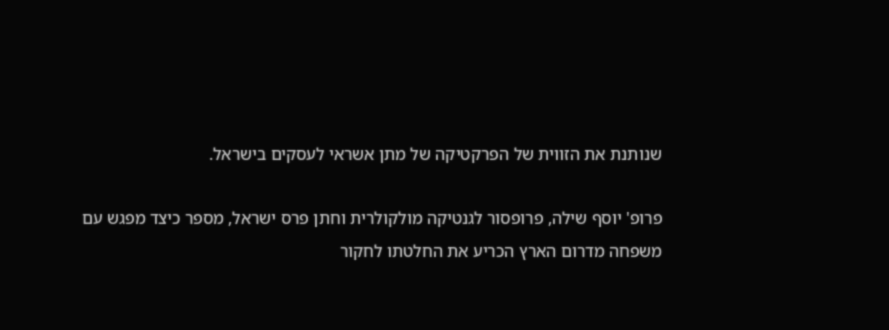שנותנת את הזווית של הפרקטיקה של מתן אשראי לעסקים בישראל.

פרופ' יוסף שילה, פרופסור לגנטיקה מולקולרית וחתן פרס ישראל, מספר כיצד מפגש עם משפחה מדרום הארץ הכריע את החלטתו לחקור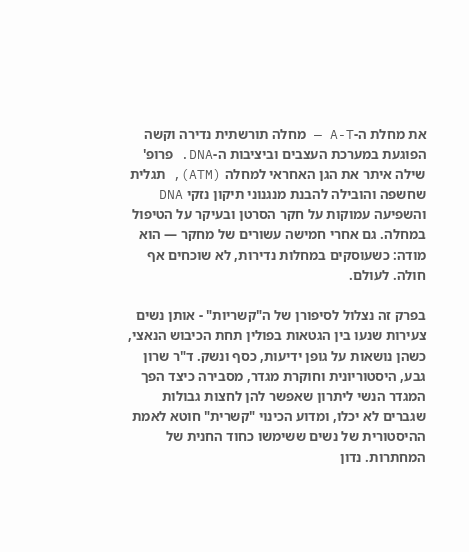את מחלת ה-A-T — מחלה תורשתית נדירה וקשה הפוגעת במערכת העצבים וביציבות ה-DNA. פרופ' שילה איתר את הגן האחראי למחלה (ATM), תגלית שחשפה והובילה להבנת מנגנוני תיקון נזקי DNA והשפיעה עמוקות על חקר הסרטן ובעיקר על הטיפול במחלה. גם אחרי חמישה עשורים של מחקר — הוא מודה: כשעוסקים במחלות נדירות, לא שוכחים אף חולה. לעולם.

בפרק זה נצלול לסיפורן של ה"קשריות" - אותן נשים צעירות שנעו בין הגטאות בפולין תחת הכיבוש הנאצי, כשהן נושאות על גופן ידיעות, כסף ונשק. ד"ר שרון גבע, היסטוריונית וחוקרת מגדר, מסבירה כיצד הפך המגדר הנשי ליתרון שאפשר להן לחצות גבולות שגברים לא יכלו, ומדוע הכינוי "קשרית" חוטא לאמת ההיסטורית של נשים ששימשו כחוד החנית של המחתרות. נדון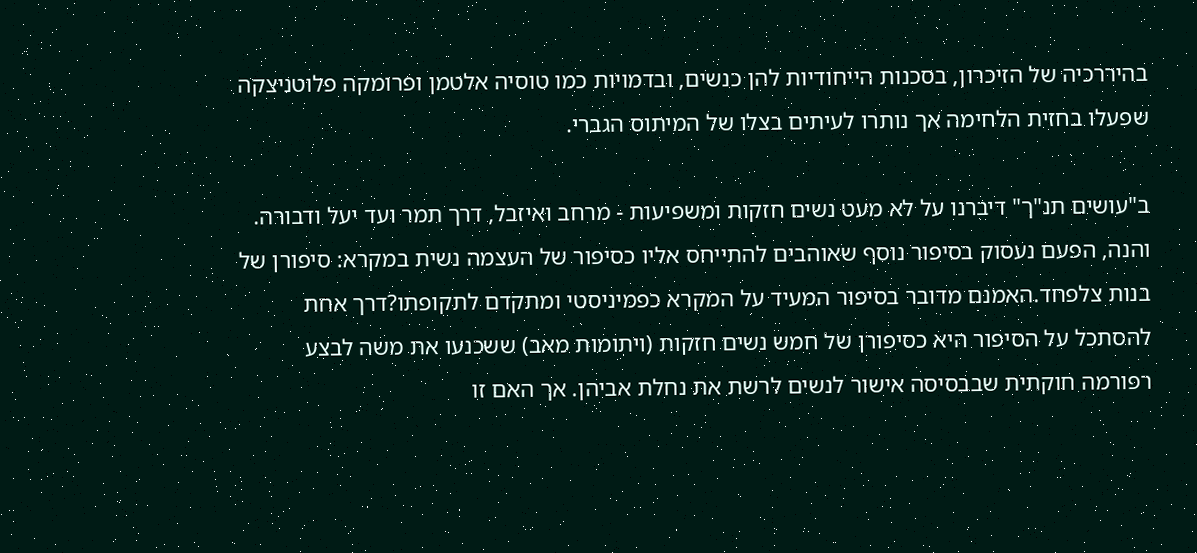בהיררכיה של הזיכרון, בסכנות הייחודיות להן כנשים, ובדמויות כמו טוסיה אלטמן ופרומקה פלוטניצקה שפעלו בחזית הלחימה אך נותרו לעיתים בצלו של המיתוס הגברי.

ב"עושים תנ"ך" דיברנו על לא מעט נשים חזקות ומשפיעות - מרחב ואיזבל, דרך תמר ועד יעל ודבורה. והנה, הפעם נעסוק בסיפור נוסף שאוהבים להתייחס אליו כסיפור של העצמה נשית במקרא: סיפורן של בנות צלפחד.האמנם מדובר בסיפור המעיד על המקרא כפמיניסטי ומתקדם לתקופתו?דרך אחת להסתכל על הסיפור היא כסיפורן של חמש נשים חזקות (ויתומות מאב) ששכנעו את משה לבצע רפורמה חוקתית שבבסיסה אישור לנשים לרשת את נחלת אביהן. אך האם זו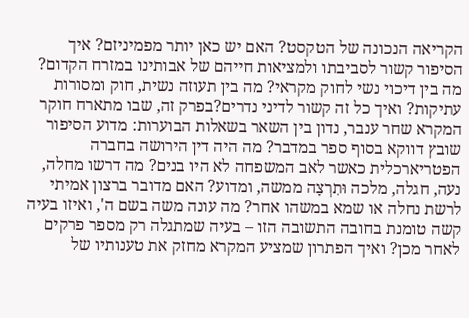הקריאה הנכונה של הטקסט? האם יש כאן יותר מפמיניזם? איך הסיפור קשור לסביבתו ולמציאות חייהם של אבותינו במזרח הקדום? מה בין דיכוי נשי לחוק מקראי? מה בין תעוזה נשית, חוק ומסורות עתיקות? ואיך כל זה קשור לדיני נדרים?בפרק זה, שבו מתארח חוקר המקרא שחר ענבר, נדון בין השאר בשאלות הבוערות: מדוע הסיפור שובץ דווקא בסוף ספר במדבר? מה היה דין הירושה בחברה הפטריארכלית כאשר לאב המשפחה לא היו בנים? מה דרשו מחלה, נעה, חגלה, מלכה וּתִרְצָה ממשה, ומדוע? האם מדובר ברצון אמיתי לרשת נחלה או שמא במשהו אחר? מה עונה משה בשם ה', ואיזו בעיה קשה טומנת בחובה התשובה הזו – בעיה שמתגלה רק מספר פרקים לאחר מכן? ואיך הפתרון שמציע המקרא מחזק את טענותיו של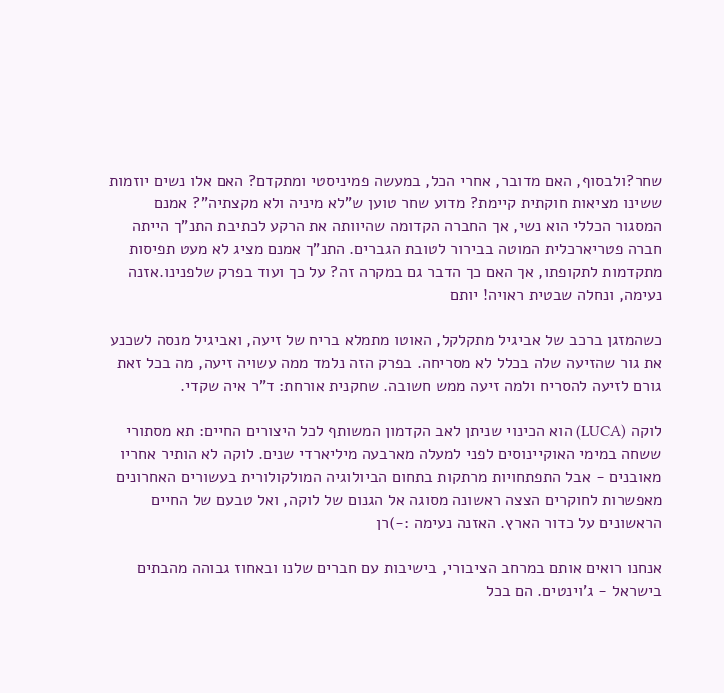שחר?ולבסוף, האם מדובר, אחרי הכל, במעשה פמיניסטי ומתקדם? האם אלו נשים יוזמות ששינו מציאות חוקתית קיימת? מדוע שחר טוען ש"לא מיניה ולא מקצתיה"? אמנם המסגור הכללי הוא נשי, אך החברה הקדומה שהיוותה את הרקע לכתיבת התנ"ך הייתה חברה פטריארכלית המוטה בבירור לטובת הגברים. התנ"ך אמנם מציג לא מעט תפיסות מתקדמות לתקופתו, אך האם כך הדבר גם במקרה זה? על כך ועוד בפרק שלפנינו.אזנה נעימה, ונחלה שבטית ראויה! יותם

כשהמזגן ברכב של אביגיל מתקלקל, האוטו מתמלא בריח של זיעה, ואביגיל מנסה לשכנע את גור שהזיעה שלה בכלל לא מסריחה. בפרק הזה נלמד ממה עשויה זיעה, מה בכל זאת גורם לזיעה להסריח ולמה זיעה ממש חשובה. שחקנית אורחת: ד"ר איה שקדי.

לוקה (LUCA) הוא הכינוי שניתן לאב הקדמון המשותף לכל היצורים החיים: תא מסתורי ששחה במימי האוקיינוסים לפני למעלה מארבעה מיליארדי שנים. לוקה לא הותיר אחריו מאובנים - אבל התפתחויות מרתקות בתחום הביולוגיה המולקולורית בעשורים האחרונים מאפשרות לחוקרים הצצה ראשונה מסוגה אל הגנום של לוקה, ואל טבעם של החיים הראשונים על כדור הארץ. האזנה נעימה :-)רן

אנחנו רואים אותם במרחב הציבורי, בישיבות עם חברים שלנו ובאחוז גבוהה מהבתים בישראל - ג'וינטים. הם בכל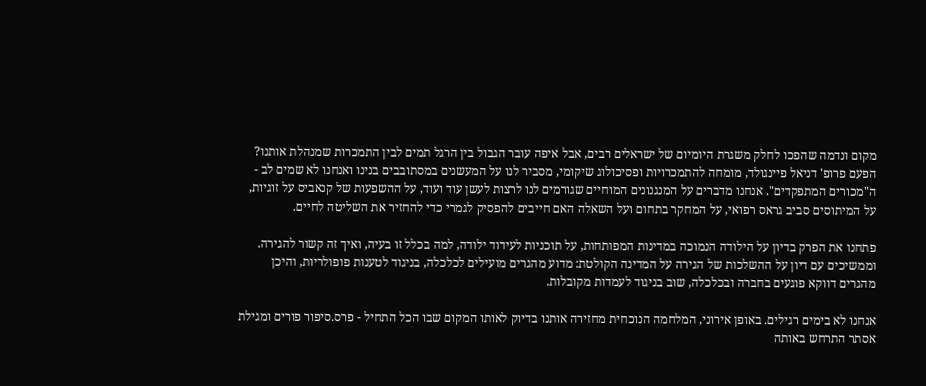מקום ונדמה שהפכו לחלק משגרת היומיום של ישראלים רבים, אבל איפה עובר הגבול בין הרגל תמים לבין התמכרות שמנהלת אותנו? הפעם פרופ' דניאל פיינגולד, מומחה להתמכרויות ופסיכולוג שיקומי, מסביר לנו על המעשנים במסתובבים בנינו ואנחנו לא שמים לב - ה"מכורים המתפקדים". אנחנו מדברים על המנגנונים המוחיים שגורמים לנו לרצות לעשן עוד ועוד, על ההשפעות של קנאביס על זוגיות, על המיתוסים סביב גראס רפואי, על המחקר בתחום ועל השאלה האם חייבים להפסיק לגמרי כדי להחזיר את השליטה לחיים.

פתחנו את הפרק בדיון על הילודה הנמוכה במדינות המפותחות, על תוכניות לעידוד ילודה, למה בכלל זו בעיה, ואיך זה קשור להגירה. וממשיכים עם דיון על ההשלכות של הגירה על המדינה הקולטת: מדוע מהגרים מועילים לכלכלה, בניגוד לטענות פופולריות, והיכן מהגרים דווקא פוגעים בחברה ובכלכלה, שוב בניגוד לעמדות מקובלות.

אנחנו לא בימים רגילים. באופן אירוני, המלחמה הנוכחית מחזירה אותנו בדיוק לאותו המקום שבו הכל התחיל - פרס.סיפור פורים ומגילת אסתר התרחש באותה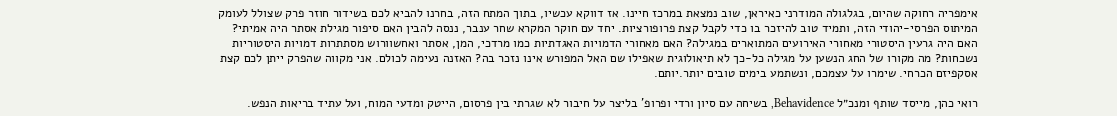אימפריה רחוקה שהיום, בגלגולה המודרני כאיראן, שוב נמצאת במרכז חיינו. אז דווקא עכשיו, בתוך המתח הזה, בחרנו להביא לכם בשידור חוזר פרק שצולל לעומק המיתוס הפרסי-יהודי הזה, ותמיד טוב להיזכר בו כדי לקבל קצת פרופורציות. יחד עם חוקר המקרא שחר ענבר, ננסה להבין האם סיפור מגילת אסתר היה אמיתי? האם היה גרעין היסטורי מאחורי האירועים המתוארים במגילה? האם מאחורי הדמויות האגדתיות כמו מרדכי, המן, אסתר ואחשוורוש מסתתרות דמויות היסטוריות נשכחות? מה מקורו של החג הנשען על מגילה כל-כך לא תיאולוגית שאפילו שם האל המפורש אינו נזכר בה? האזנה נעימה לכולם. אני מקווה שהפרק ייתן לכם קצת אסקפיזם הכרחי. שימרו על עצמכם, ונשתמע בימים טובים יותר.יותם.

רואי כהן, מייסד שותף ומנכ״ל Behavidence, בשיחה עם סיון ורדי ופרופ' בליצר על חיבור לא שגרתי בין פרסום, הייטק ומדעי המוח, ועל עתיד בריאות הנפש.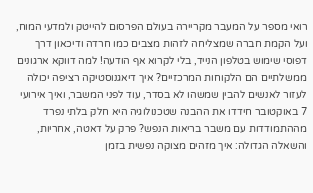רואי מספר על המעבר מקריירה בעולם הפרסום להייטק ולמדעי המוח, ועל הקמת חברה שמצליחה לזהות מצבים כמו חרדה ודיכאון דרך דפוסי שימוש בטלפון הנייד, בלי לקרוא אף הודעה! למה דווקא ארגונים ממשלתיים הם הלקוחות המרכזיים? איך דיאגנוסטיקה רציפה יכולה לעזור לאנשים להבין שמשהו לא בסדר, עוד לפני המשבר, ואיך אירועי 7 באוקטובר חידדו את ההבנה שטכנולוגיה היא חלק בלתי נפרד מההתמודדות עם משבר בריאות הנפש? פרק על דאטה, אחריות, והשאלה הגדולה: איך מזהים מצוקה נפשית בזמן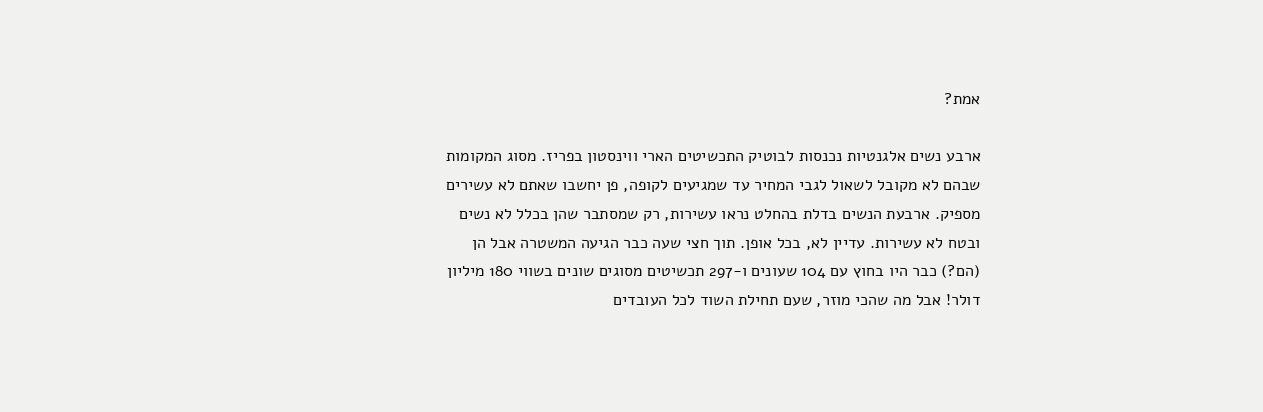אמת?

ארבע נשים אלגנטיות נכנסות לבוטיק התכשיטים הארי ווינסטון בפריז. מסוג המקומות שבהם לא מקובל לשאול לגבי המחיר עד שמגיעים לקופה, פן יחשבו שאתם לא עשירים מספיק. ארבעת הנשים בדלת בהחלט נראו עשירות, רק שמסתבר שהן בכלל לא נשים ובטח לא עשירות. עדיין לא, בכל אופן. תוך חצי שעה כבר הגיעה המשטרה אבל הן (הם?) כבר היו בחוץ עם 104 שעונים ו-297 תכשיטים מסוגים שונים בשווי 180 מיליון דולר! אבל מה שהכי מוזר, שעם תחילת השוד לכל העובדים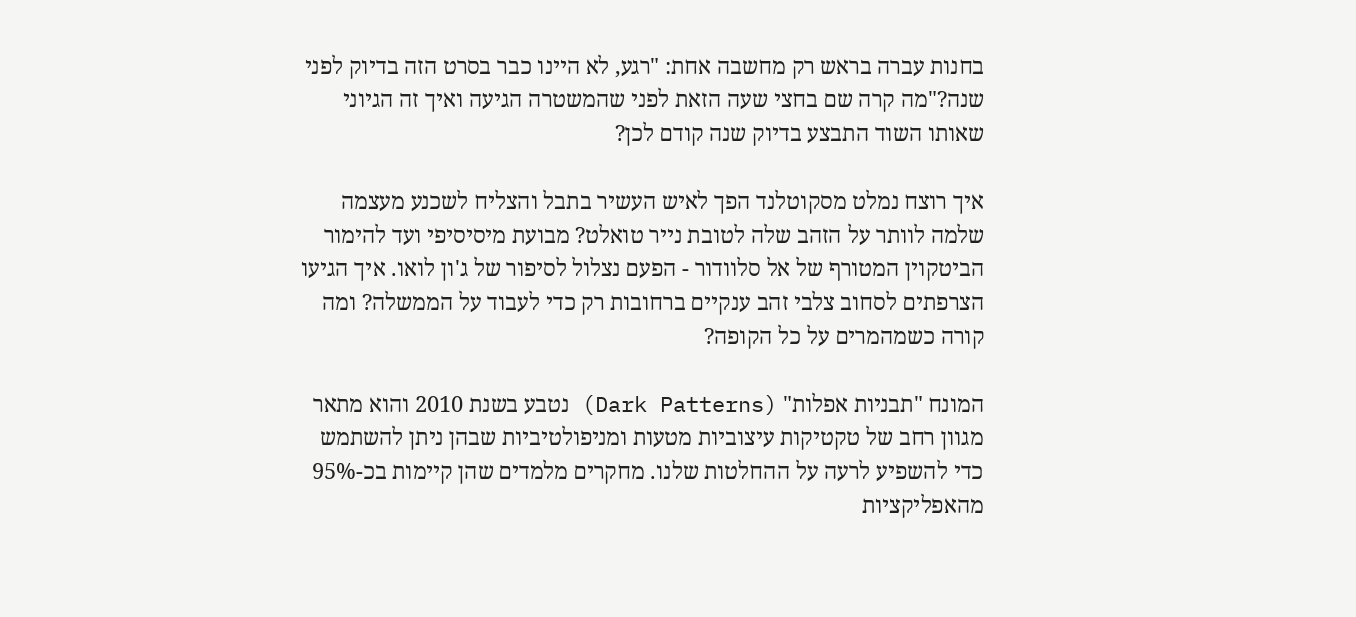בחנות עברה בראש רק מחשבה אחת: "רגע, לא היינו כבר בסרט הזה בדיוק לפני שנה?"מה קרה שם בחצי שעה הזאת לפני שהמשטרה הגיעה ואיך זה הגיוני שאותו השוד התבצע בדיוק שנה קודם לכן?

איך רוצח נמלט מסקוטלנד הפך לאיש העשיר בתבל והצליח לשכנע מעצמה שלמה לוותר על הזהב שלה לטובת נייר טואלט? מבועת מיסיסיפי ועד להימור הביטקוין המטורף של אל סלוודור - הפעם נצלול לסיפור של ג'ון לואו. איך הגיעו הצרפתים לסחוב צלבי זהב ענקיים ברחובות רק כדי לעבוד על הממשלה? ומה קורה כשמהמרים על כל הקופה?

המונח "תבניות אפלות" (Dark Patterns) נטבע בשנת 2010 והוא מתאר מגוון רחב של טקטיקות עיצוביות מטעות ומניפולטיביות שבהן ניתן להשתמש כדי להשפיע לרעה על ההחלטות שלנו. מחקרים מלמדים שהן קיימות בכ-95% מהאפליקציות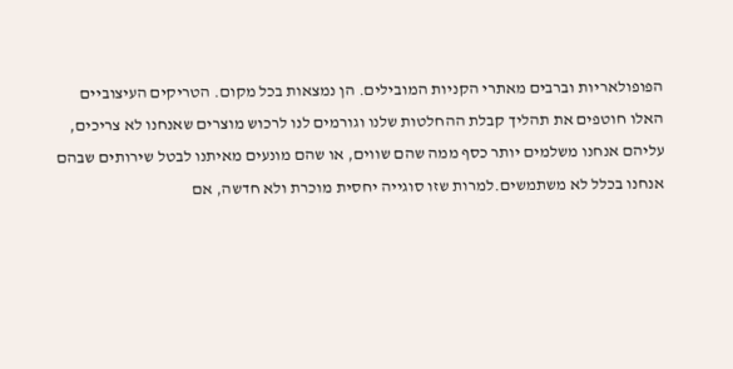הפופולאריות וברבים מאתרי הקניות המובילים. הן נמצאות בכל מקום. הטריקים העיצוביים האלו חוטפים את תהליך קבלת ההחלטות שלנו וגורמים לנו לרכוש מוצרים שאנחנו לא צריכים, עליהם אנחנו משלמים יותר כסף ממה שהם שווים, או שהם מונעים מאיתנו לבטל שירותים שבהם אנחנו בכלל לא משתמשים.למרות שזו סוגייה יחסית מוכרת ולא חדשה, אם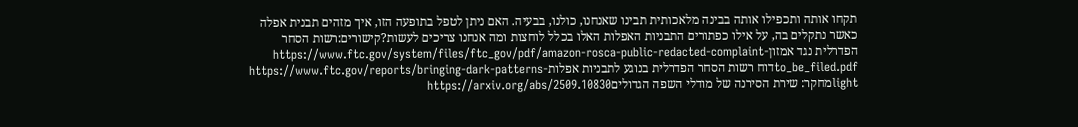תקחו אותה ותכפילו אותה בבינה מלאכותית תבינו שאנחנו, כולנו, בבעיה. האם ניתן לטפל בתופעה הזו, איך מזהים תבנית אפלה כאשר נתקלים בה, על אילו כפתורים התבניות האפלות האלו בכלל לוחצות ומה אנחנו צריכים לעשות?קישורים:רשות הסחר הפדרלית נגד אמזוןhttps://www.ftc.gov/system/files/ftc_gov/pdf/amazon-rosca-public-redacted-complaint-to_be_filed.pdfדוח רשות הסחר הפדרלית בנוגע לתבניות אפלותhttps://www.ftc.gov/reports/bringing-dark-patterns-lightמחקר: שירת הסירנה של מודלי השפה הגדוליםhttps://arxiv.org/abs/2509.10830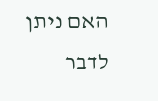האם ניתן לדבר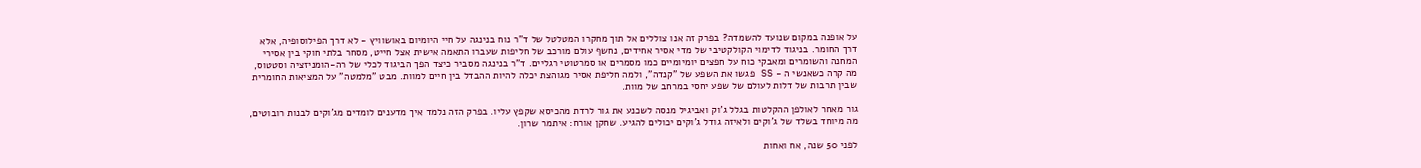על אופנה במקום שנועד להשמדה? בפרק זה אנו צוללים אל תוך מחקרו המטלטל של ד"ר נוח בנינגה על חיי היומיום באושוויץ - לא דרך הפילוסופיה, אלא דרך החומר. בניגוד לדימוי הקולקטיבי של מדי אסיר אחידים, נחשף עולם מורכב של חליפות שעברו התאמה אישית אצל חייט, מסחר בלתי חוקי בין אסירי המחנה והשומרים ומאבקי כוח על חפצים יומיומיים כמו מסמרים או סמרטוטי רגליים. ד"ר בנינגה מסביר כיצד הפך הביגוד לכלי של רה-הומניזציה וסטטוס, מה קרה כשאנשי ה - SS פגשו את השפע של "קנדה", ולמה חליפת אסיר מגוהצת יכלה להיות ההבדל בין חיים למוות. מבט "מלמטה" על המציאות החומרית שבין תרבות של דלות לעולם של שפע יחסי במרחב של מוות.

גור מאחר לאולפן ההקלטות בגלל ג'וק ואביגיל מנסה לשכנע את גור לרדת מהכיסא שקפץ עליו. בפרק הזה נלמד איך מדענים לומדים מג'וקים לבנות רובוטים, מה מיוחד בשלד של ג'וקים ולאיזה גודל ג'וקים יכולים להגיע. שחקן אורח: איתמר שרון.

לפני 50 שנה, אח ואחות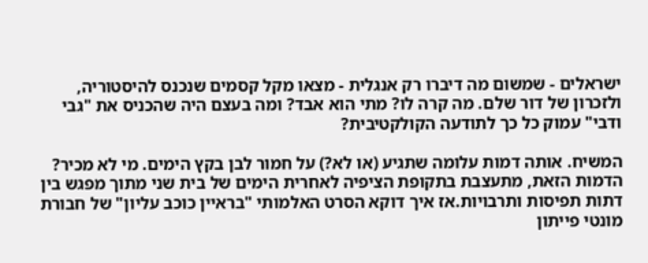ישראלים - שמשום מה דיברו רק אנגלית - מצאו מקל קסמים שנכנס להיסטוריה, ולזכרון של דור שלם. מה קרה לו? מתי הוא אבד? ומה בעצם היה שהכניס את "גבי ודבי" עמוק כל כך לתודעה הקולקטיבית?

המשיח. אותה דמות עלומה שתגיע (או לא?) על חמור לבן בקץ הימים. מי לא מכיר? הדמות הזאת, מתעצבת בתקופת הציפיה לאחרית הימים של בית שני מתוך מפגש בין דתות תפיסות ותרבויות.אז איך דוקא הסרט האלמותי "בראיין כוכב עליון" של חבורת מונטי פייתון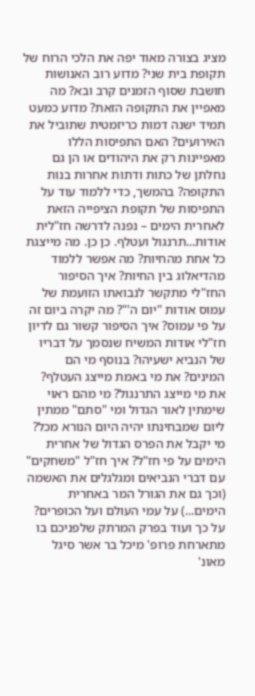מציג בצורה מאוד יפה את הלכי הרוח של תקופת בית שני? מדוע רוב האנושות חושבת שסוף הזמנים קרב ובא? מה מאפיין את התקופה הזאת? מדוע כמעט תמיד ישנה דמות כריזמטית שתוביל את האירועים? האם התפיסות הללו מאפיינות רק את היהודים או הן גם נחלתן של כתות ודתות אחרות בנות התקופה? בהמשך, כדי ללמוד עוד על התפיסות של תקופת הציפייה הזאת לאחרית הימים – נפנה לדרשה חז"לית אודות...תרנגול ועטלף. כן כן. מה מייצגת כל אחת מהחיות? מה אפשר ללמוד מהדיאלוג בין החיות? איך הסיפור החז"לי מתקשר לנבואתו הזועמת של עמוס אודות "יום ה'"? מה יקרה ביום זה על פי עמוס? איך הסיפור קשור גם לדיון חז"לי אודות המשיח שנסמך על דבריו של הנביא ישעיהו? בנוסף מי הם המינים? את מי באמת מייצג העטלף? את מי מייצג התרנגול? מי מהם ראוי שימתין לאור הגדול ומי "סתם" ממתין ליום שמבחינתו יהיה היום הנורא מכל? מי יקבל את הפרס הגדול של אחרית הימים על פי חז"ל? איך חז"ל "משחקים" עם דברי הנביאים ומגלגלים את האשמה (וכך גם את הגורל המר באחרית הימים...) על עמי העולם ועל הכופרים? על כך ועוד בפרק המרתק שלפניכם בו מתארחת פרופ' מיכל בר אשר סיגל מאונ'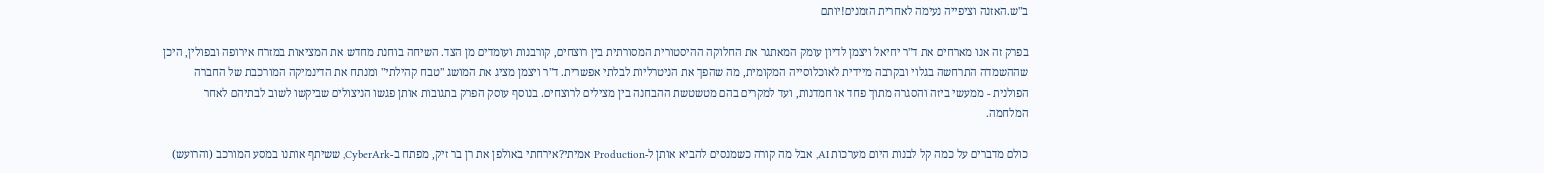ב"ש.האזנה וציפייה נעימה לאחרית הזמנים!יותם

בפרק זה אנו מארחים את ד"ר יחיאל ויצמן לדיון עומק המאתגר את החלוקה ההיסטורית המסורתית בין רוצחים, קורבנות ועומדים מן הצד. השיחה בוחנת מחדש את המציאות במזרח אירופה ובפולין, היכן שההשמדה התרחשה בגלוי ובקרבה מיידית לאוכלוסייה המקומית, מה שהפך את הניטרליות לבלתי אפשרית. ד"ר ויצמן מציג את המושג "טבח קהילתי" ומנתח את הדינמיקה המורכבת של החברה הפולנית - ממעשי ביזה והסגרה מתוך פחד או חמדנות, ועד למקרים בהם מטשטשת ההבחנה בין מצילים לרוצחים. בנוסף עוסק הפרק בתגובות אותן פגשו הניצולים שביקשו לשוב לבתיהם לאחר המלחמה.

כולם מדברים על כמה קל לבנות היום מערכות AI, אבל מה קורה כשמנסים להביא אותן ל-Production אמיתי?אירחתי באולפן את רן בר זיק, מפתח ב-CyberArk, ששיתף אותנו במסע המורכב (והרועש)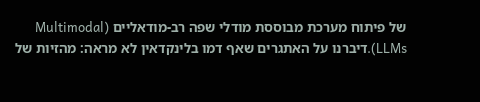של פיתוח מערכת מבוססת מודלי שפה רב-מודאליים (Multimodal LLMs).דיברנו על האתגרים שאף דמו בלינקדאין לא מראה: מהזיות של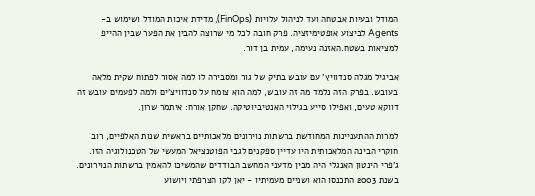המודל ובעיות אבטחה ועד לניהול עלויות (FinOps), מדידת איכות המודל ושימוש ב-Agents לביצוע אופטימיזציה. פרק חובה לכל מי שרוצה להבין את הפער שבין ההייפ למציאות בשטח.האזנה נעימה, עמית בן דור.

אביגיל מגלה סנדוויץ' עם עובש בתיק של גור ומסבירה לו למה אסור לפתוח שקית מלאה בעובש. בפרק הזה נלמד מה זה עובש, למה הוא צומח על סנדוויצ'ים ולמה לפעמים עובש זה דווקא טעים, ואפילו סייע בגילוי האנטיביוטיקה. שחקן אורח: איתמר שרון.

למרות ההתעניינות המחודשת ברשתות נוירונים מלאכותיים בראשית שנות האלפיים, רוב חוקרי הבינה המלאכותית היו עדיין ספקנים לגבי הפוטנציאל המעשי של הטכנולוגיה הזו. ג'פרי הינטון האנגלי היה מבין מדעני המחשב הבודדים שהמשיכו להאמין ברשתות הנוירונים. בשנת 2003 התכנסו הוא ושניים מעמיתיו - יאן לקו הצרפתי ויושוע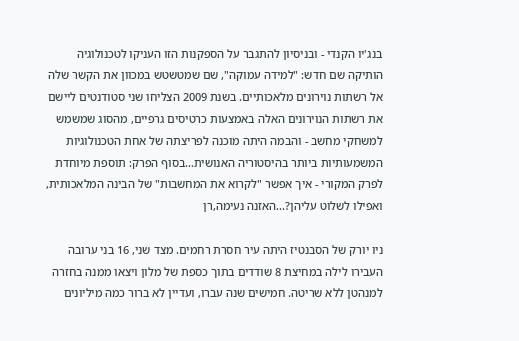בנג'יו הקנדי - ובניסיון להתגבר על הספקנות הזו העניקו לטכנולוגיה הותיקה שם חדש: "למידה עמוקה", שם שמטשטש במכוון את הקשר שלה אל רשתות נוירונים מלאכותיים. בשנת 2009 הצליחו שני סטודנטים ליישם את רשתות הנוירונים האלה באמצעות כרטיסים גרפיים, מהסוג שמשמש למשחקי מחשב - והבמה היתה מוכנה לפריצתה של אחת הטכנולוגיות המשמעותיות ביותר בהיסטוריה האנושית...בסוף הפרק: תוספת מיוחדת לפרק המקורי - איך אפשר "לקרוא את המחשבות" של הבינה המלאכותית, ואפילו לשלוט עליהן?...האזנה נעימה,רן

ניו יורק של הסבנטיז היתה עיר חסרת רחמים. מצד שני, 16 בני ערובה העבירו לילה במחיצת 8 שודדים בתוך כספת של מלון ויצאו ממנה בחזרה למנהטן ללא שריטה. חמישים שנה עברו, ועדיין לא ברור כמה מיליונים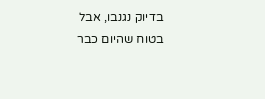בדיוק נגנבו, אבל בטוח שהיום כבר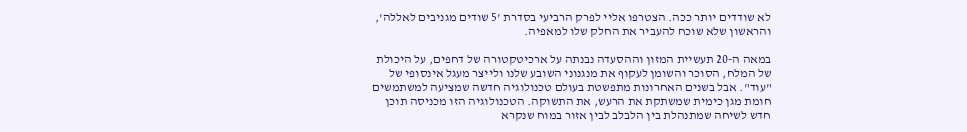לא שודדים יותר ככה. הצטרפו אליי לפרק הרביעי בסדרת '5 שודים מגניבים לאללה', והראשון שלא שוכח להעביר את החלק שלו למאפיה.

במאה ה-20 תעשיית המזון וההסעדה נבנתה על ארכיטקטורה של דחפים, על היכולת של המלח, הסוכר והשומן לעקוף את מנגנוני השובע שלנו ולייצר מעגל אינסופי של "עוד". אבל בשנים האחרונות מתפשטת בעולם טכנולוגיה חדשה שמציעה למשתמשים חומת מגן כימית שמשתקת את הרעש, את התשוקה. הטכנולוגיה הזו מכניסה תוכן חדש לשיחה שמתנהלת בין הלבלב לבין אזור במוח שנקרא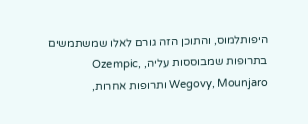היפותלמוס, והתוכן הזה גורם לאלו שמשתמשים בתרופות שמבוססות עליה, Ozempic, Wegovy, Mounjaro ותרופות אחרות,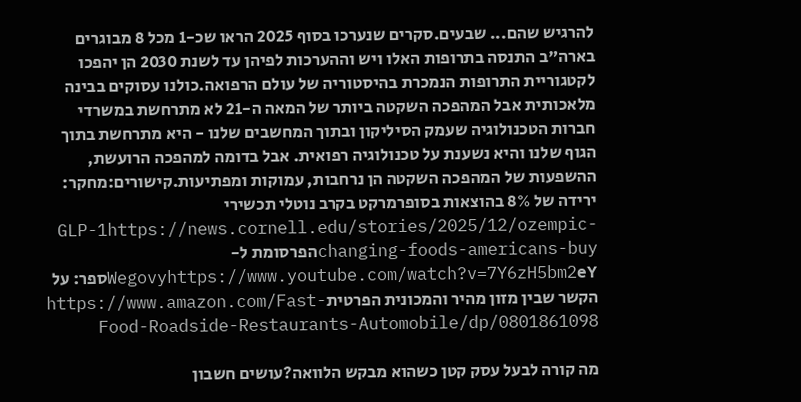להרגיש שהם... שבעים.סקרים שנערכו בסוף 2025 הראו שכ-1 מכל 8 מבוגרים בארה"ב התנסה בתרופות האלו ויש וההערכות לפיהן עד לשנת 2030 הן יהפכו לקטגוריית התרופות הנמכרת בהיסטוריה של עולם הרפואה.כולנו עסוקים בבינה מלאכותית אבל המהפכה השקטה ביותר של המאה ה-21 לא מתרחשת במשרדי חברות הטכנולוגיה שעמק הסיליקון ובתוך המחשבים שלנו - היא מתרחשת בתוך הגוף שלנו והיא נשענת על טכנולוגיה רפואית. אבל בדומה למהפכה הרועשת, ההשפעות של המהפכה השקטה הן נרחבות, עמוקות ומפתיעות.קישורים:מחקר: ירידה של 8% בהוצאות בסופרמרקט בקרב נוטלי תכשירי GLP-1https://news.cornell.edu/stories/2025/12/ozempic-changing-foods-americans-buyהפרסומת ל-Wegovyhttps://www.youtube.com/watch?v=7Y6zH5bm2eYספר: על הקשר שבין מזון מהיר והמכונית הפרטיתhttps://www.amazon.com/Fast-Food-Roadside-Restaurants-Automobile/dp/0801861098

מה קורה לבעל עסק קטן כשהוא מבקש הלוואה?עושים חשבון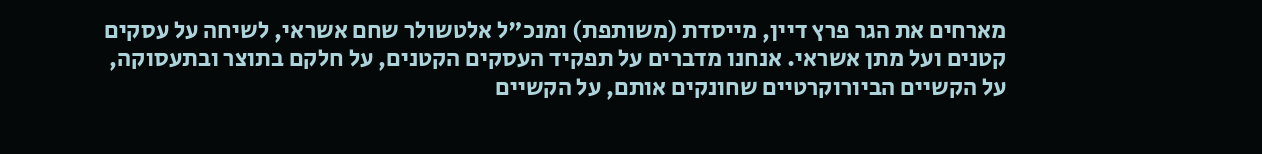מארחים את הגר פרץ דיין, מייסדת (משותפת) ומנכ"ל אלטשולר שחם אשראי, לשיחה על עסקים קטנים ועל מתן אשראי. אנחנו מדברים על תפקיד העסקים הקטנים, על חלקם בתוצר ובתעסוקה, על הקשיים הביורוקרטיים שחונקים אותם, על הקשיים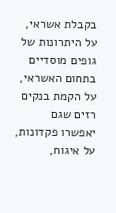בקבלת אשראי, על היתרונות של גופים מוסדיים בתחום האשראי, על הקמת בנקים רזים שגם יאפשרו פקדונות, על איגוח,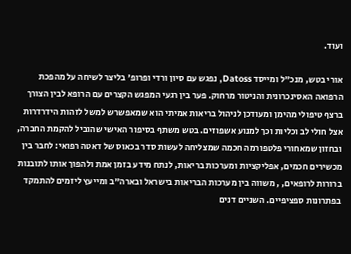ועוד.

אורי בטש, מנכ"ל ומייסד Datoss, נפגש עם סיון ורדי ופרופ' בליצר לשיחה על מהפכת הרפואה האסינכרונית והניטור מרחוק. פער בין רגעי המפגש הקצרים עם הרופא לבין הצורך ברצף טיפולי מהימן ומעודכן לניהול בריאות אמיתי הוא שמאפשרש למשל לזהות הידרדרות אצל חולי לב וכליות וכך למנוע אשפוזים. בטש משתף בסיפור האישי שהוביל להקמת החברה, ובחזון שמאחורי פלטפורמה חכמה שמצליחה לעשות סדר בכאוס של דאטה רפואי: לחבר בין מכשירים חכמים, אפליקציות ומערכות בריאות, לנתח מידע בזמן אמת ולהפוך אותו לתובנות ברורות לרופאים, , משווה בין מערכות הבריאות בישראל ובארה"ב ומייעץ ליזמים להתמקד בפתרונות ספציפיים. השניים דנים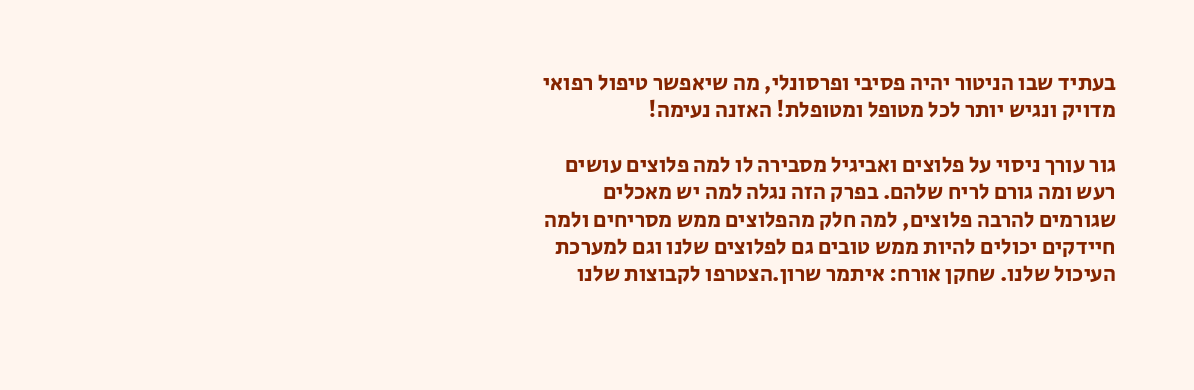בעתיד שבו הניטור יהיה פסיבי ופרסונלי, מה שיאפשר טיפול רפואי מדויק ונגיש יותר לכל מטופל ומטופלת! האזנה נעימה!

גור עורך ניסוי על פלוצים ואביגיל מסבירה לו למה פלוצים עושים רעש ומה גורם לריח שלהם. בפרק הזה נגלה למה יש מאכלים שגורמים להרבה פלוצים, למה חלק מהפלוצים ממש מסריחים ולמה חיידקים יכולים להיות ממש טובים גם לפלוצים שלנו וגם למערכת העיכול שלנו. שחקן אורח: איתמר שרון.הצטרפו לקבוצות שלנו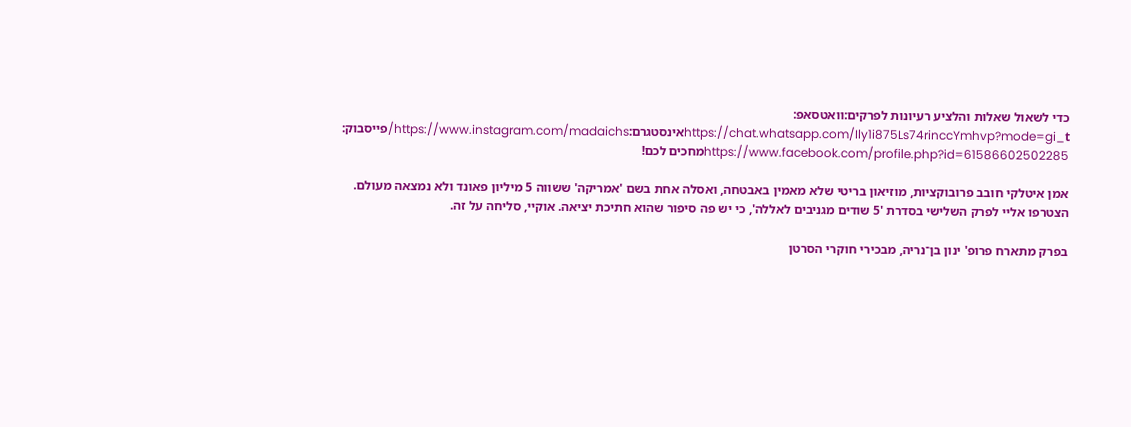כדי לשאול שאלות והלציע רעיונות לפרקים:וואטסאפ: https://chat.whatsapp.com/Ily1i875Ls74rinccYmhvp?mode=gi_tאינסטגרם:https://www.instagram.com/madaichs/פייסבוק: https://www.facebook.com/profile.php?id=61586602502285מחכים לכם!

אמן איטלקי חובב פרובוקציות, מוזיאון בריטי שלא מאמין באבטחה, ואסלה אחת בשם 'אמריקה' ששווה 5 מיליון פאונד ולא נמצאה מעולם. הצטרפו אליי לפרק השלישי בסדרת '5 שודים מגניבים לאללה', כי יש פה סיפור שהוא חתיכת יציאה. אוקיי, סליחה על זה.

בפרק מתארח פרופ' ינון בן־נריה, מבכירי חוקרי הסרטן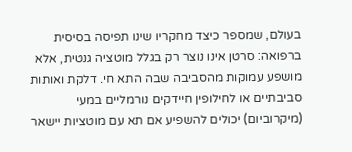בעולם, שמספר כיצד מחקריו שינו תפיסה בסיסית ברפואה: סרטן אינו נוצר רק בגלל מוטציה גנטית, אלא מושפע עמוקות מהסביבה שבה התא חי. דלקת ואותות סביבתיים או לחילופין חיידקים נורמליים במעי (מיקרוביום) יכולים להשפיע אם תא עם מוטציות יישאר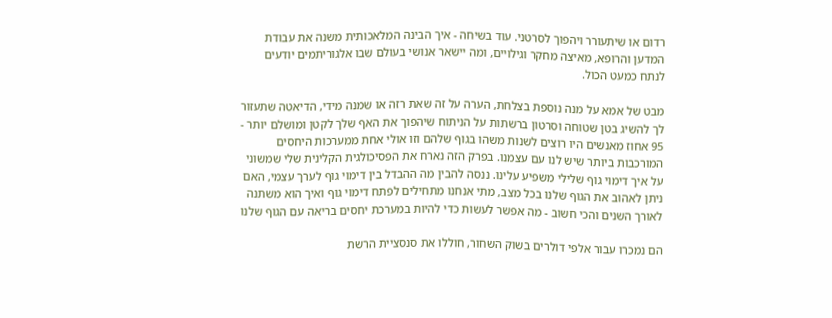רדום או שיתעורר ויהפוך לסרטני. עוד בשיחה - איך הבינה המלאכותית משנה את עבודת המדען והרופא, מאיצה מחקר וגילויים, ומה יישאר אנושי בעולם שבו אלגוריתמים יודעים לנתח כמעט הכול.

מבט של אמא על מנה נוספת בצלחת, הערה על זה שאת רזה או שמנה מידי, הדיאטה שתעזור לך להשיג בטן שטוחה וסרטון ברשתות על הניתוח שיהפוך את האף שלך לקטן ומושלם יותר - 95 אחוז מאנשים היו רוצים לשנות משהו בגוף שלהם וזו אולי אחת ממערכות היחסים המורכבות ביותר שיש לנו עם עצמנו. בפרק הזה נארח את הפסיכולגית הקלינית שלי שמשוני על איך דימוי גוף שלילי משפיע עלינו. ננסה להבין מה ההבדל בין דימוי גוף לערך עצמי, האם ניתן לאהוב את הגוף שלנו בכל מצב, מתי אנחנו מתחילים לפתח דימוי גוף ואיך הוא משתנה לאורך השנים והכי חשוב - מה אפשר לעשות כדי להיות במערכת יחסים בריאה עם הגוף שלנו

הם נמכרו עבור אלפי דולרים בשוק השחור, חוללו את סנסציית הרשת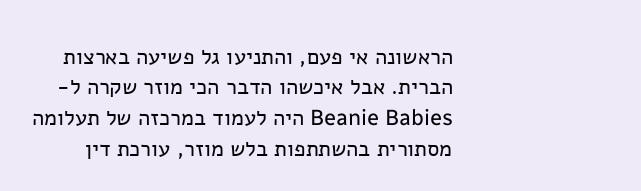הראשונה אי פעם, והתניעו גל פשיעה בארצות הברית. אבל איכשהו הדבר הכי מוזר שקרה ל-Beanie Babies היה לעמוד במרכזה של תעלומה מסתורית בהשתתפות בלש מוזר, עורכת דין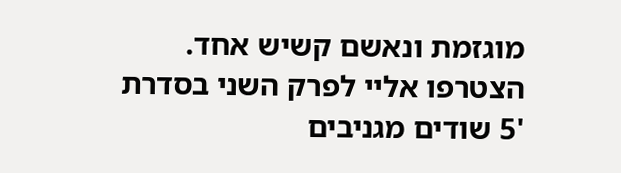מוגזמת ונאשם קשיש אחד. הצטרפו אליי לפרק השני בסדרת '5 שודים מגניבים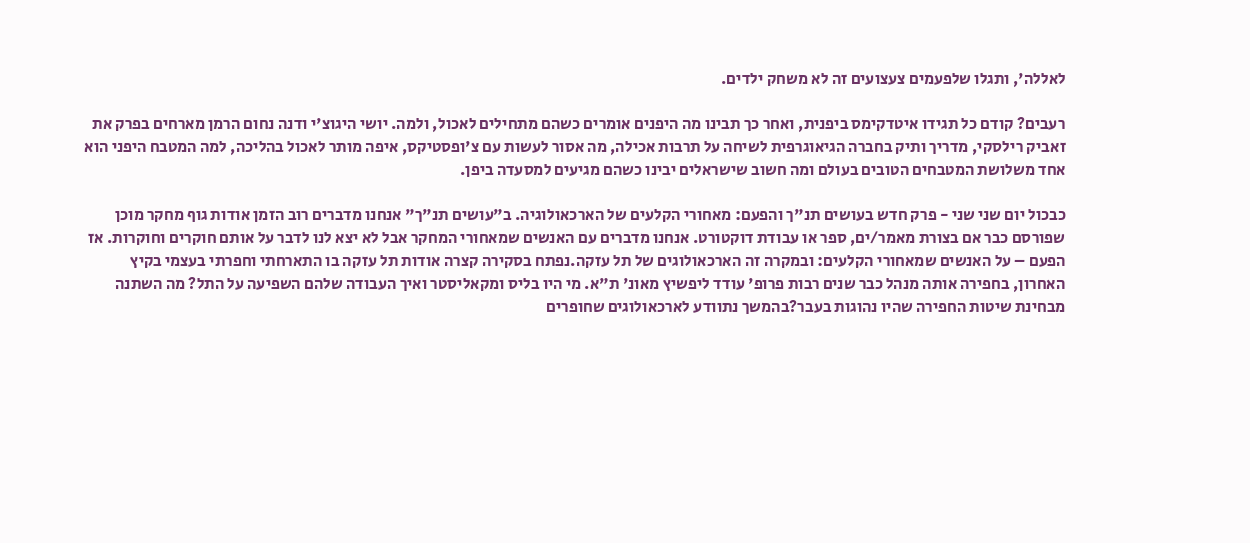לאללה', ותגלו שלפעמים צעצועים זה לא משחק ילדים.

רעבים? קודם כל תגידו איטדקימס ביפנית, ואחר כך תבינו מה היפנים אומרים כשהם מתחילים לאכול, ולמה. יושי היגוצ'י ודנה נחום הרמן מארחים בפרק את זאביק רילסקי, מדריך ותיק בחברה הגיאוגרפית לשיחה על תרבות אכילה, מה אסור לעשות עם צ'ופסטיקס, איפה מותר לאכול בהליכה, למה המטבח היפני הוא אחד משלושת המטבחים הטובים בעולם ומה חשוב שישראלים יבינו כשהם מגיעים למסעדה ביפן.

כבכול יום שני שני - פרק חדש בעושים תנ"ך והפעם: מאחורי הקלעים של הארכאולוגיה. ב"עושים תנ"ך" אנחנו מדברים רוב הזמן אודות גוף מחקר מוכן שפורסם כבר אם בצורת מאמר/ים, ספר או עבודת דוקטורט. אנחנו מדברים עם האנשים שמאחורי המחקר אבל לא יצא לנו לדבר על אותם חוקרים וחוקרות. אז הפעם – על האנשים שמאחורי הקלעים: ובמקרה זה הארכאולוגים של תל עזקה.נפתח בסקירה קצרה אודות תל עזקה בו התארחתי וחפרתי בעצמי בקיץ האחרון, בחפירה אותה מנהל כבר שנים רבות פרופ' עודד ליפשיץ מאונ' ת"א. מי היו בליס ומקאליסטר ואיך העבודה שלהם השפיעה על התל? מה השתנה מבחינת שיטות החפירה שהיו נהוגות בעבר?בהמשך נתוודע לארכאולוגים שחופרים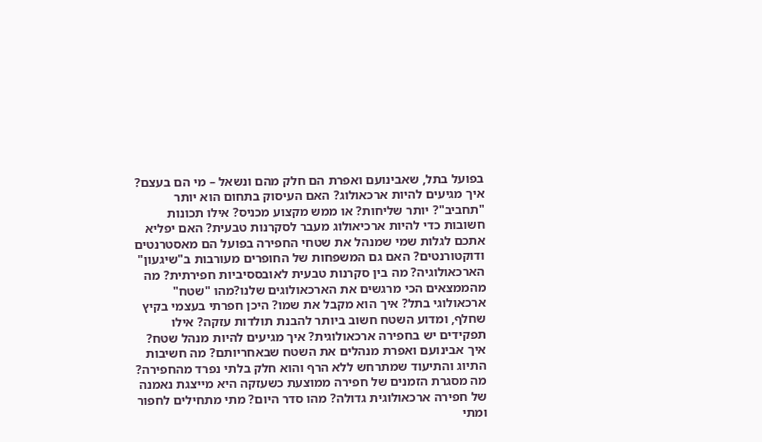בפועל בתל, שאבינועם ואפרת הם חלק מהם ונשאל – מי הם בעצם? איך מגיעים להיות ארכאולוג? האם העיסוק בתחום הוא יותר "תחביב"? יותר שליחות? או ממש מקצוע מכניס? אילו תכונות חשובות כדי להיות ארכיאולוג מעבר לסקרנות טבעית? האם יפליא אתכם לגלות שמי שמנהל את שטחי החפירה בפועל הם מאסטרנטים ודוקטורנטים? האם גם המשפחות של החופרים מעורבות ב"שיגעון" הארכאולוגיה? מה בין סקרנות טבעית לאובססיביות חפירתית? מה מהממצאים הכי מרגשים את הארכאולוגים שלנו?מהו "שטח" ארכאולוגי בתל? איך הוא מקבל את שמו? היכן חפרתי בעצמי בקיץ שחלף, ומדוע השטח חשוב ביותר להבנת תולדות עזקה? אילו תפקידים יש בחפירה ארכאולוגית? איך מגיעים להיות מנהל שטח? איך אבינועם ואפרת מנהלים את השטח שבאחריותם? מה חשיבות התיוג והתיעוד שמתרחש ללא הרף והוא חלק בלתי נפרד מהחפירה? מה מסגרת הזמנים של חפירה ממוצעת כשעזקה היא מייצגת נאמנה של חפירה ארכאולוגית גדולה? מהו סדר היום? מתי מתחילים לחפור ומתי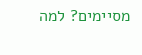מסיימים? למה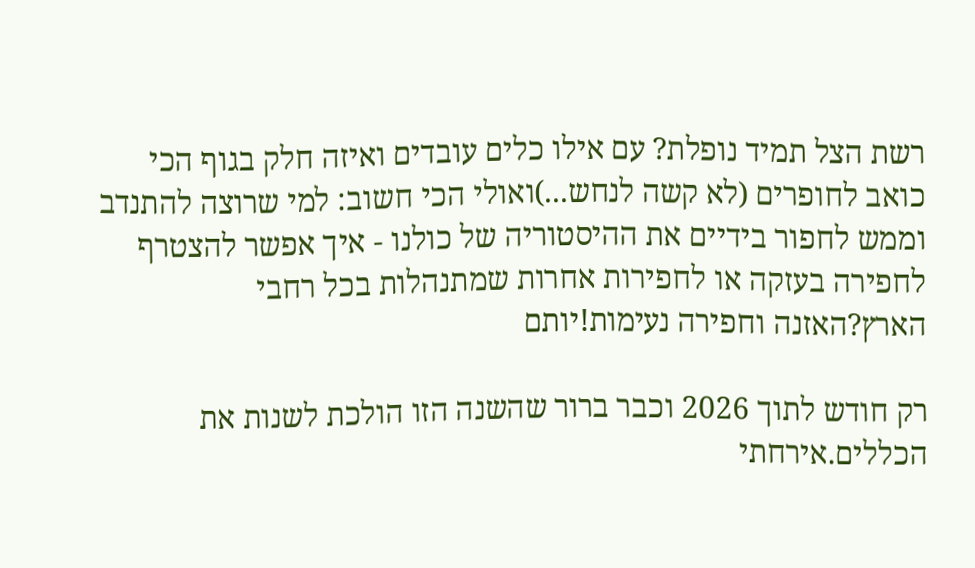רשת הצל תמיד נופלת? עם אילו כלים עובדים ואיזה חלק בגוף הכי כואב לחופרים (לא קשה לנחש...)ואולי הכי חשוב: למי שרוצה להתנדב וממש לחפור בידיים את ההיסטוריה של כולנו - איך אפשר להצטרף לחפירה בעזקה או לחפירות אחרות שמתנהלות בכל רחבי הארץ?האזנה וחפירה נעימות!יותם

רק חודש לתוך 2026 וכבר ברור שהשנה הזו הולכת לשנות את הכללים.אירחתי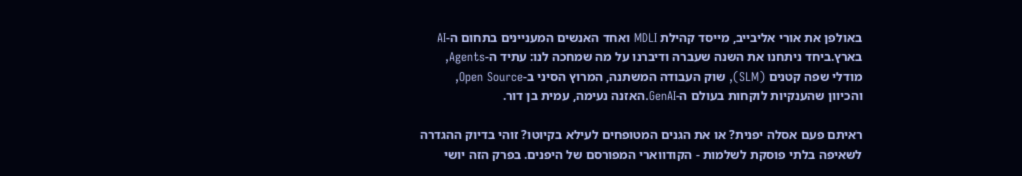באולפן את אורי אליבייב, מייסד קהילת MDLI ואחד האנשים המעניינים בתחום ה-AI בארץ.ביחד ניתחנו את השנה שעברה ודיברנו על מה שמחכה לנו: עתיד ה-Agents, מודלי שפה קטנים (SLM), שוק העבודה המשתנה, המרוץ הסיני ב-Open Source, והכיוון שהענקיות לוקחות בעולם ה-GenAI.האזנה נעימה, עמית בן דור.

ראיתם פעם אסלה יפנית? או את הגנים המטופחים לעילא בקיוטו? זוהי בדיוק ההגדרה לשאיפה בלתי פוסקת לשלמות - הקודווארי המפורסם של היפנים. בפרק הזה יושי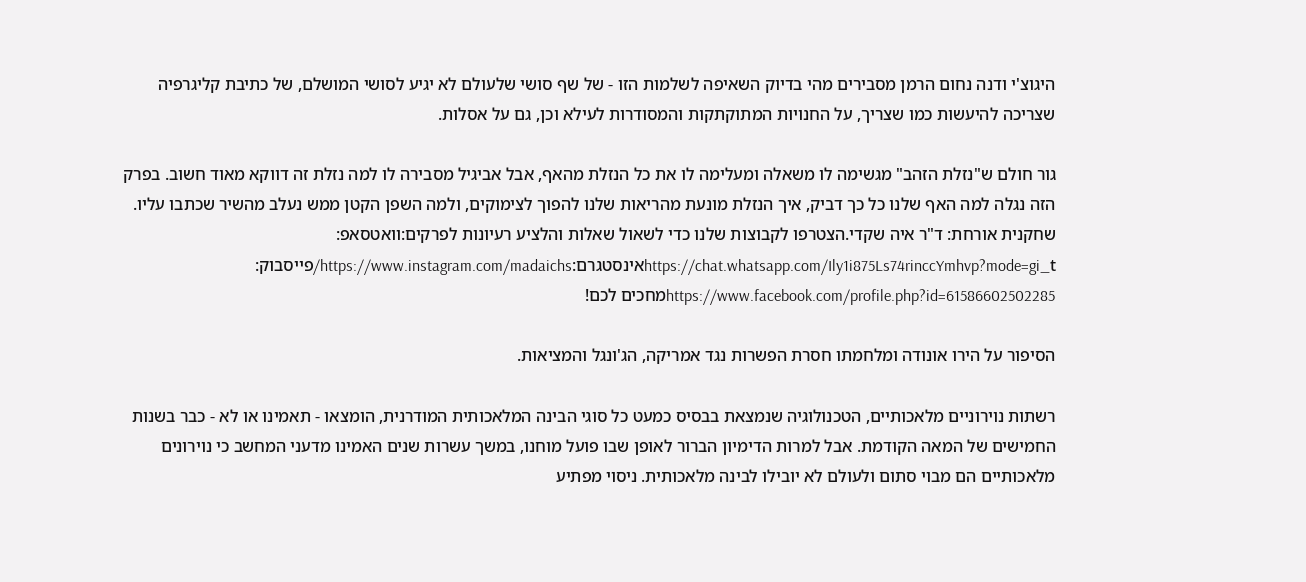היגוצ'י ודנה נחום הרמן מסבירים מהי בדיוק השאיפה לשלמות הזו - של שף סושי שלעולם לא יגיע לסושי המושלם, של כתיבת קליגרפיה שצריכה להיעשות כמו שצריך, על החנויות המתוקתקות והמסודרות לעילא וכן, גם על אסלות.

גור חולם ש"נזלת הזהב" מגשימה לו משאלה ומעלימה לו את כל הנזלת מהאף, אבל אביגיל מסבירה לו למה נזלת זה דווקא מאוד חשוב. בפרק הזה נגלה למה האף שלנו כל כך דביק, איך הנזלת מונעת מהריאות שלנו להפוך לצימוקים, ולמה השפן הקטן ממש נעלב מהשיר שכתבו עליו. שחקנית אורחת: ד"ר איה שקדי.הצטרפו לקבוצות שלנו כדי לשאול שאלות והלציע רעיונות לפרקים:וואטסאפ: https://chat.whatsapp.com/Ily1i875Ls74rinccYmhvp?mode=gi_tאינסטגרם:https://www.instagram.com/madaichs/פייסבוק: https://www.facebook.com/profile.php?id=61586602502285מחכים לכם!

הסיפור על הירו אונודה ומלחמתו חסרת הפשרות נגד אמריקה, הג'ונגל והמציאות.

רשתות נוירוניים מלאכותיים, הטכנולוגיה שנמצאת בבסיס כמעט כל סוגי הבינה המלאכותית המודרנית, הומצאו - תאמינו או לא - כבר בשנות החמישים של המאה הקודמת. אבל למרות הדימיון הברור לאופן שבו פועל מוחנו, במשך עשרות שנים האמינו מדעני המחשב כי נוירונים מלאכותיים הם מבוי סתום ולעולם לא יובילו לבינה מלאכותית. ניסוי מפתיע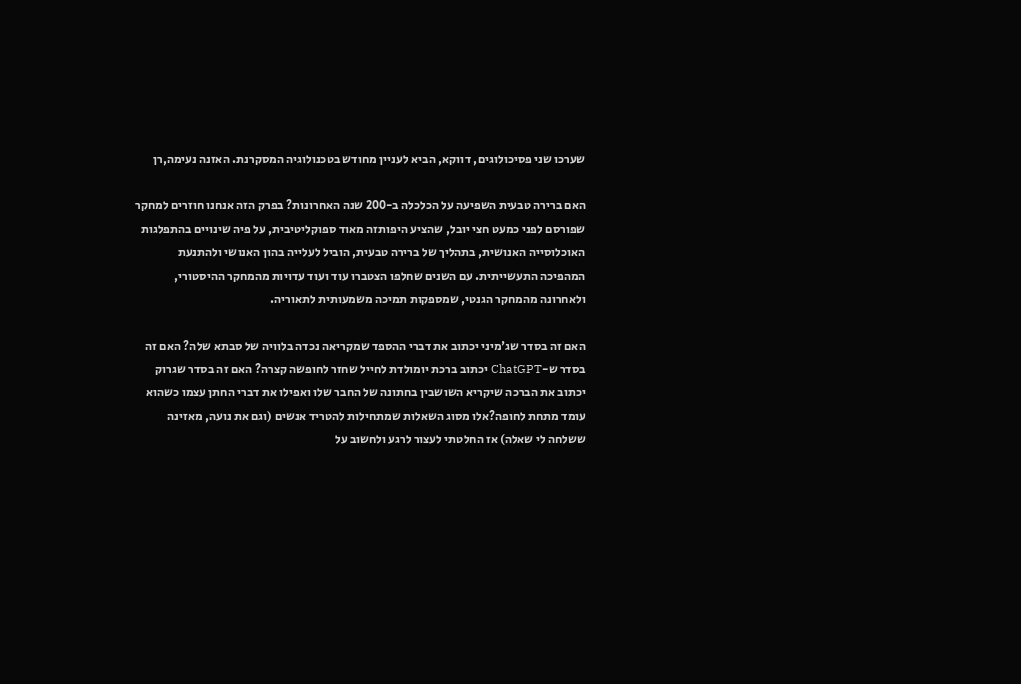שערכו שני פסיכולוגים, דווקא, הביא לעניין מחודש בטכנולוגיה המסקרנת. האזנה נעימה,רן

האם ברירה טבעית השפיעה על הכלכלה ב-200 שנה האחרונות? בפרק הזה אנחנו חוזרים למחקר שפורסם לפני כמעט חצי יובל, שהציע היפותזה מאוד ספוקליטיבית, על פיה שינויים בהתפלגות האוכלוסייה האנושית, בתהליך של ברירה טבעית, הוביל לעלייה בהון האנושי ולהתנעת המהפיכה התעשייתית. עם השנים שחלפו הצטברו עוד ועוד עדויות מהמחקר ההיסטורי, ולאחרונה מהמחקר הגנטי, שמספקות תמיכה משמעותית לתאוריה.

האם זה בסדר שג'מיני יכתוב את דברי ההספד שמקריאה נכדה בלוויה של סבתא שלה? האם זה בסדר ש-ChatGPT יכתוב ברכת יומולדת לחייל שחזר לחופשה קצרה? האם זה בסדר שגרוק יכתוב את הברכה שיקריא השושבין בחתונה של החבר שלו ואפילו את דברי החתן עצמו כשהוא עומד מתחת לחופה?אלו מסוג השאלות שמתחילות להטריד אנשים (וגם את נועה, מאזינה ששלחה לי שאלה) אז החלטתי לעצור לרגע ולחשוב על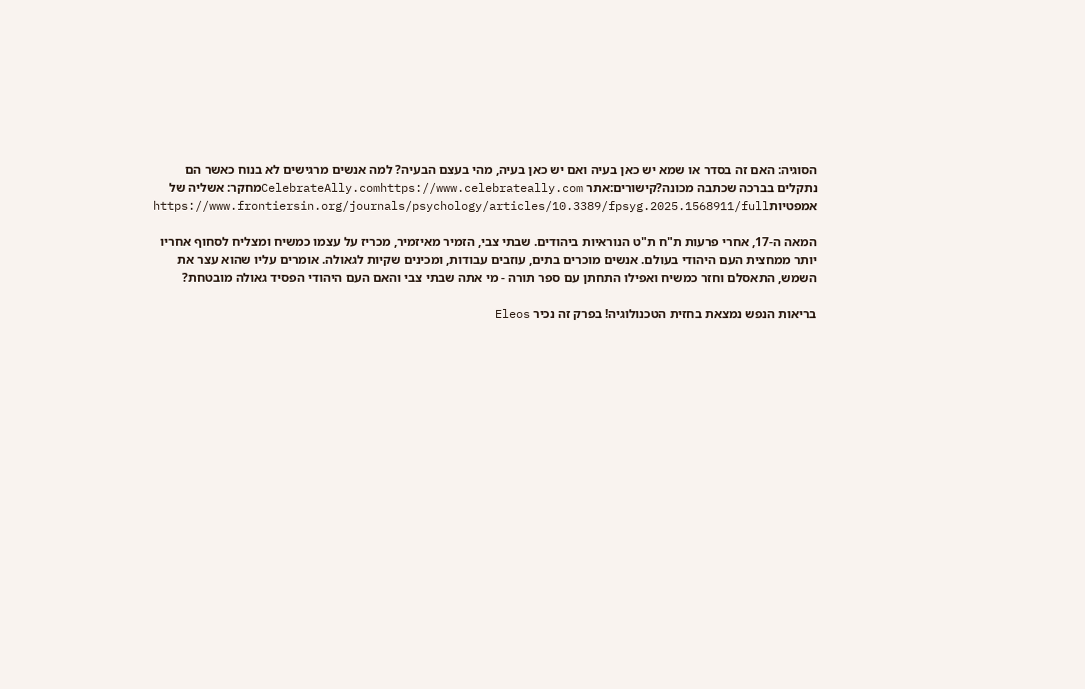הסוגיה: האם זה בסדר או שמא יש כאן בעיה ואם יש כאן בעיה, מהי בעצם הבעיה? למה אנשים מרגישים לא בנוח כאשר הם נתקלים בברכה שכתבה מכונה?קישורים:אתר CelebrateAlly.comhttps://www.celebrateally.comמחקר: אשליה של אמפטיותhttps://www.frontiersin.org/journals/psychology/articles/10.3389/fpsyg.2025.1568911/full

המאה ה-17, אחרי פרעות ת"ח ת"ט הנוראיות ביהודים. שבתי צבי, הזמיר מאיזמיר, מכריז על עצמו כמשיח ומצליח לסחוף אחריו יותר ממחצית העם היהודי בעולם. אנשים מוכרים בתים, עוזבים עבודות, ומכינים שקיות לגאולה. אומרים עליו שהוא עצר את השמש, התאסלם וחזר כמשיח ואפילו התחתן עם ספר תורה - מי אתה שבתי צבי והאם העם היהודי הפסיד גאולה מובטחת?

בריאות הנפש נמצאת בחזית הטכנולוגיה! בפרק זה נכיר Eleos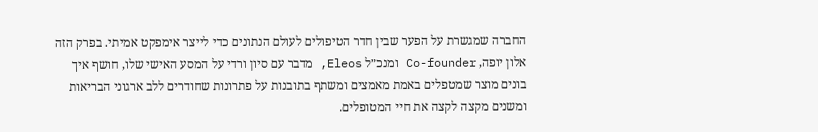החברה שמגשרת על הפער שבין חדר הטיפולים לעולם הנתונים כדי לייצר אימפקט אמיתי. בפרק הזה אלון יופה, Co-founder ומנכ״ל Eleos, מדבר עם סיון ורדי על המסע האישי שלו, חושף איך בונים מוצר שמטפלים באמת מאמצים ומשתף בתובנות על פתרונות שחודרים ללב ארגוני הבריאות ומשנים מקצה לקצה את חיי המטופלים.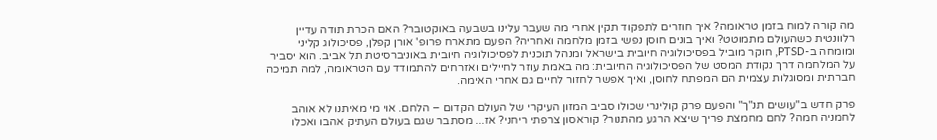מה קורה למוח בזמן טראומה? איך חוזרים לתפקוד תקין אחרי מה שעבר עלינו בשבעה באוקטובר? האם הכרת תודה עדיין רלוונטית כשהעולם מתמוטט? ואיך בונים חוסן נפשי בזמן מלחמה ואחריה? הפעם מתארח פרופ' אורן קפלן, פסיכולוג קליני ומומחה ב-PTSD, חוקר מוביל בפסיכולוגיה חיובית בישראל ומנהל תוכנית לפסיכולוגיה חיובית באוניברסיטת תל אביב. הוא יסביר על המלחמה דרך נקודת המסט של הפסיכולוגיה החיובית: מה באמת עוזר לחיילים ואזרחים להתמודד עם הטראומה, למה תמיכה חברתית ומסוגלות עצמית הם המפתח לחוסן, ואיך אפשר לחזור לחיים גם אחרי האימה.

פרק חדש ב"עושים תנ"ך" והפעם פרק קולינרי שכולו סביב המזון העיקרי של העולם הקדום – הלחם. אוי מי מאיתנו לא אוהב לחמניה חמה? לחם מחמצת פריך שיצא הרגע מהתנור? קוראסון צרפתי ריחני? אז... מסתבר שגם בעולם העתיק אהבו ואכלו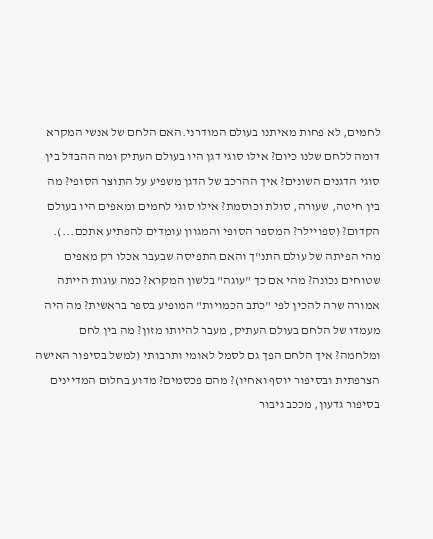לחמים, לא פחות מאיתנו בעולם המודרני.האם הלחם של אנשי המקרא דומה ללחם שלנו כיום? אילו סוגי דגן היו בעולם העתיק ומה ההבדל בין סוגי הדגנים השונים? איך ההרכב של הדגן משפיע על התוצר הסופי? מה בין חיטה, שעורה, סולת וכוסמת? אילו סוגי לחמים ומאפים היו בעולם הקדום? (ספויילר? המספר הסופי והמגוון עומדים להפתיע אתכם...). מהי הפיתה של עולם התנ"ך והאם התפיסה שבעבר אכלו רק מאפים שטוחים נכונה? מהי אם כך "עוגה" בלשון המקרא? כמה עוגות הייתה אמורה שרה להכין לפי "כתב הכמויות" המופיע בספר בראשית? מה היה מעמדו של הלחם בעולם העתיק, מעבר להיותו מזון? מה בין לחם ומלחמה? איך הלחם הפך גם לסמל לאומי ותרבותי (למשל בסיפור האישה הצרפתית ובסיפור יוסף ואחיו)? מהם פכסמים? מדוע בחלום המדיינים בסיפור גדעון, מככב גיבור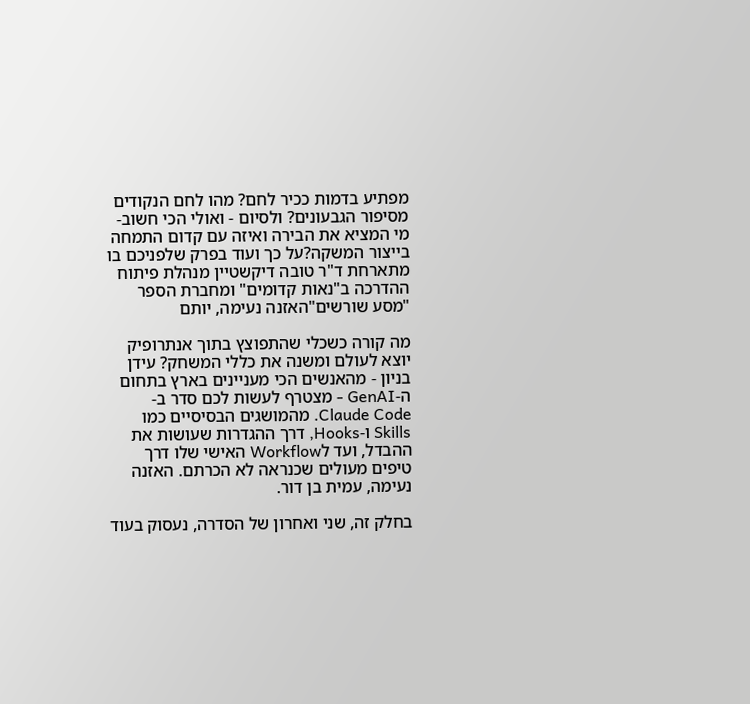מפתיע בדמות ככיר לחם? מהו לחם הנקודים מסיפור הגבעונים? ולסיום - ואולי הכי חשוב- מי המציא את הבירה ואיזה עם קדום התמחה בייצור המשקה?על כך ועוד בפרק שלפניכם בו מתארחת ד"ר טובה דיקשטיין מנהלת פיתוח ההדרכה ב"נאות קדומים" ומחברת הספר "מסע שורשים"האזנה נעימה, יותם

מה קורה כשכלי שהתפוצץ בתוך אנתרופיק יוצא לעולם ומשנה את כללי המשחק? עידן בניון - מהאנשים הכי מעניינים בארץ בתחום ה-GenAI - מצטרף לעשות לכם סדר ב-Claude Code. מהמושגים הבסיסיים כמו Skills ו-Hooks, דרך ההגדרות שעושות את ההבדל, ועד לWorkflow האישי שלו דרך טיפים מעולים שכנראה לא הכרתם. האזנה נעימה, עמית בן דור.

בחלק זה, שני ואחרון של הסדרה, נעסוק בעוד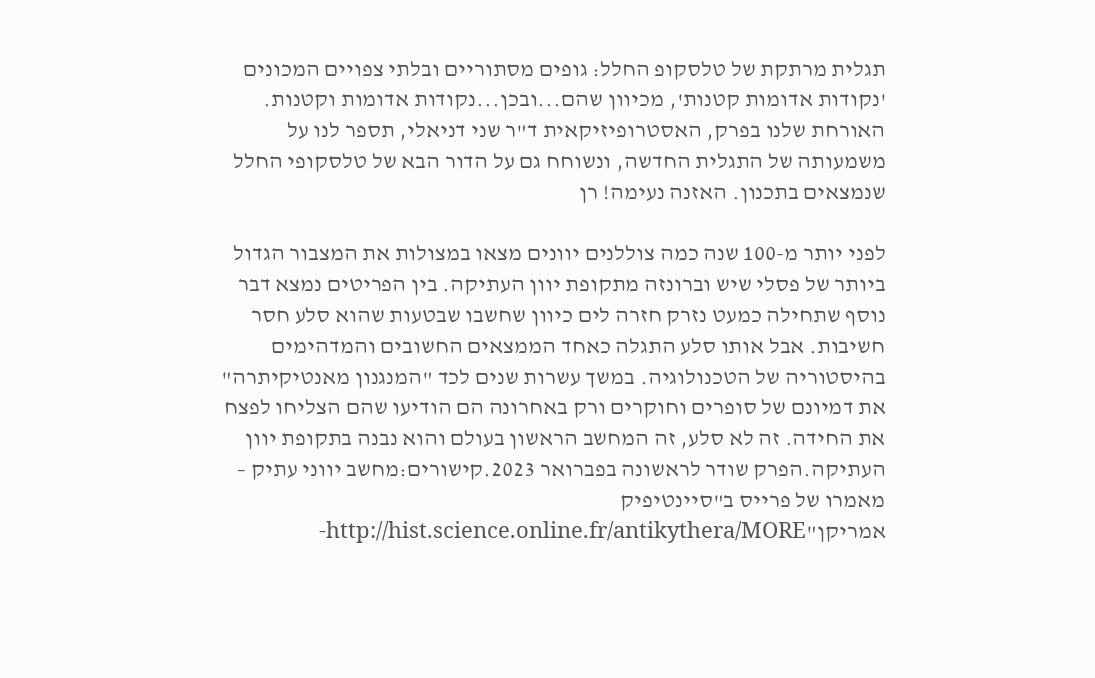תגלית מרתקת של טלסקופ החלל: גופים מסתוריים ובלתי צפויים המכונים 'נקודות אדומות קטנות', מכיוון שהם...ובכן...נקודות אדומות וקטנות. האורחת שלנו בפרק, האסטרופיזיקאית ד"ר שני דניאלי, תספר לנו על משמעותה של התגלית החדשה, ונשוחח גם על הדור הבא של טלסקופי החלל שנמצאים בתכנון. האזנה נעימה! רן

לפני יותר מ-100 שנה כמה צוללנים יוונים מצאו במצולות את המצבור הגדול ביותר של פסלי שיש וברונזה מתקופת יוון העתיקה. בין הפריטים נמצא דבר נוסף שתחילה כמעט נזרק חזרה לים כיוון שחשבו שבטעות שהוא סלע חסר חשיבות. אבל אותו סלע התגלה כאחד הממצאים החשובים והמדהימים בהיסטוריה של הטכנולוגיה. במשך עשרות שנים לכד "המנגנון מאנטיקיתרה" את דמיונם של סופרים וחוקרים ורק באחרונה הם הודיעו שהם הצליחו לפצח את החידה. זה לא סלע, זה המחשב הראשון בעולם והוא נבנה בתקופת יוון העתיקה.הפרק שודר לראשונה בפברואר 2023.קישורים:מחשב יווני עתיק – מאמרו של פרייס ב"סיינטיפיק אמריקן"http://hist.science.online.fr/antikythera/MORE-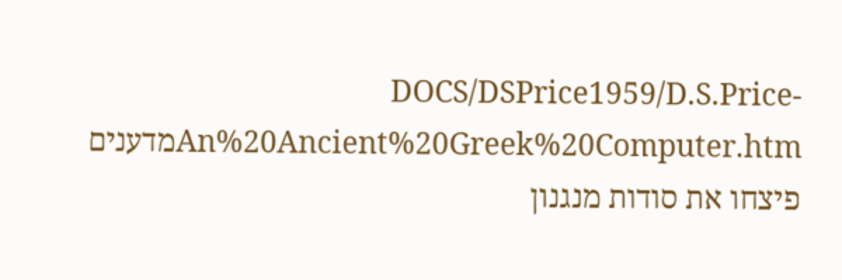DOCS/DSPrice1959/D.S.Price-An%20Ancient%20Greek%20Computer.htmמדענים פיצחו את סודות מנגנון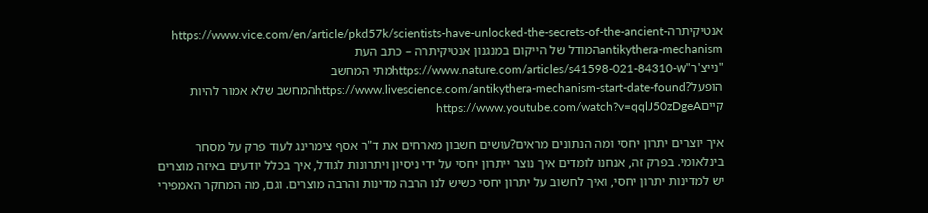אנטיקיתרהhttps://www.vice.com/en/article/pkd57k/scientists-have-unlocked-the-secrets-of-the-ancient-antikythera-mechanismהמודל של הייקום במנגנון אנטיקיתרה – כתב העת "נייצ'ר"https://www.nature.com/articles/s41598-021-84310-wמתי המחשב הופעל?https://www.livescience.com/antikythera-mechanism-start-date-foundהמחשב שלא אמור להיות קייםhttps://www.youtube.com/watch?v=qqlJ50zDgeA

איך יוצרים יתרון יחסי ומה הנתונים מראים?עושים חשבון מארחים את ד"ר אסף צימרינג לעוד פרק על מסחר בינלאומי. בפרק זה, אנחנו לומדים איך נוצר ייתרון יחסי על ידי ניסיון ויתרונות לגודל, איך בכלל יודעים באיזה מוצרים יש למדינות יתרון יחסי, ואיך לחשוב על יתרון יחסי כשיש לנו הרבה מדינות והרבה מוצרים. וגם, מה המחקר האמפירי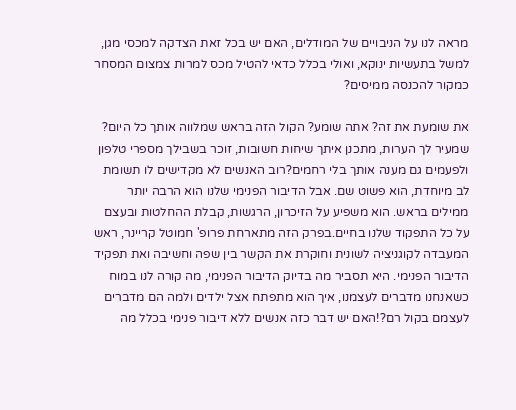מראה לנו על הניבויים של המודלים, האם יש בכל זאת הצדקה למכסי מגן, למשל בתעשיות ינוקא, ואולי בכלל כדאי להטיל מכס למרות צמצום המסחר כמקור להכנסה ממיסים?

את שומעת את זה? אתה שומע? הקול הזה בראש שמלווה אותך כל היום? שמעיר לך הערות, מתכנן איתך שיחות חשובות, זוכר בשבילך מספרי טלפון ולפעמים גם מענה אותך בלי רחמים?רוב האנשים לא מקדישים לו תשומת לב מיוחדת, הוא פשוט שם. אבל הדיבור הפנימי שלנו הוא הרבה יותר ממילים בראש. הוא משפיע על הזיכרון, הרגשות, קבלת ההחלטות ובעצם על כל התפקוד שלנו בחיים.בפרק הזה מתארחת פרופ' חמוטל קריינר, ראש המעבדה לקוגניציה לשונית וחוקרת את הקשר בין שפה וחשיבה ואת תפקיד הדיבור הפנימי. היא תסביר מה בדיוק הדיבור הפנימי, מה קורה לנו במוח כשאנחנו מדברים לעצמנו, איך הוא מתפתח אצל ילדים ולמה הם מדברים לעצמם בקול רם?!האם יש דבר כזה אנשים ללא דיבור פנימי בכלל מה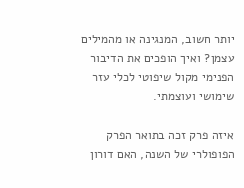יותר חשוב, המנגינה או מהמילים עצמן? ואיך הופכים את הדיבור הפנימי מקול שיפוטי לכלי עזר שימושי ועוצמתי.

איזה פרק זכה בתואר הפרק הפופולרי של השנה, האם דורון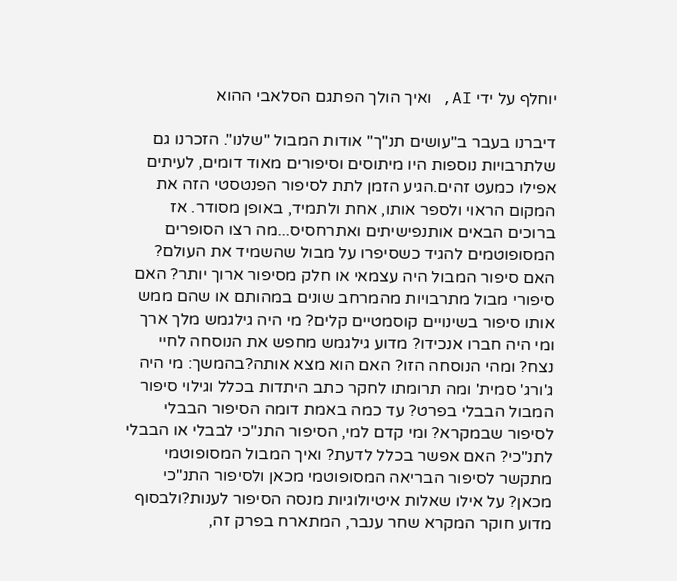יוחלף על ידי AI, ואיך הולך הפתגם הסלאבי ההוא

דיברנו בעבר ב"עושים תנ"ך" אודות המבול "שלנו". הזכרנו גם שלתרבויות נוספות היו מיתוסים וסיפורים מאוד דומים, לעיתים אפילו כמעט זהים.הגיע הזמן לתת לסיפור הפנטסטי הזה את המקום הראוי ולספר אותו, אחת ולתמיד, באופן מסודר. אז ברוכים הבאים אותנפישיתים ואתרחסיס...מה רצו הסופרים המסופוטמים להגיד כשסיפרו על מבול שהשמיד את העולם? האם סיפור המבול היה עצמאי או חלק מסיפור ארוך יותר? האם סיפורי מבול מתרבויות מהמרחב שונים במהותם או שהם ממש אותו סיפור בשינויים קוסמטיים קלים? מי היה גילגמש מלך ארך ומי היה חברו אנכידו? מדוע גילגמש מחפש את הנוסחה לחיי נצח? ומהי הנוסחה הזו? האם הוא מצא אותה?בהמשך: מי היה ג'ורג' סמית' ומה תרומתו לחקר כתב היתדות בכלל וגילוי סיפור המבול הבבלי בפרט? עד כמה באמת דומה הסיפור הבבלי לסיפור שבמקרא? ומי קדם למי, הסיפור התנ"כי לבבלי או הבבלי לתנ"כי? האם אפשר בכלל לדעת? ואיך המבול המסופוטמי מתקשר לסיפור הבריאה המסופוטמי מכאן ולסיפור התנ"כי מכאן? על אילו שאלות איטיולוגיות מנסה הסיפור לענות?ולבסוף מדוע חוקר המקרא שחר ענבר, המתארח בפרק זה,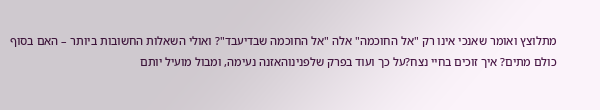מתלוצץ ואומר שאנכי אינו רק "אל החוכמה" אלה "אל החוכמה שבדיעבד"? ואולי השאלות החשובות ביותר – האם בסוף כולם מתים? איך זוכים בחיי נצח?על כך ועוד בפרק שלפנינוהאזנה נעימה, ומבול מועיל יותם